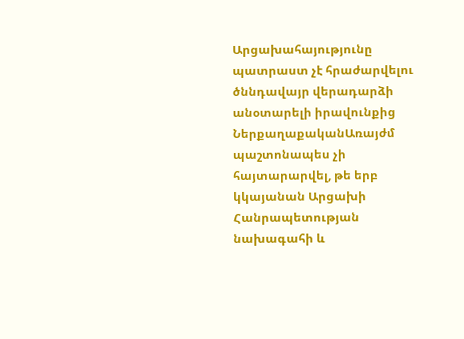Արցախահայությունը պատրաստ չէ հրաժարվելու ծննդավայր վերադարձի անօտարելի իրավունքից
ՆերքաղաքականԱռայժմ պաշտոնապես չի հայտարարվել, թե երբ կկայանան Արցախի Հանրապետության նախագահի և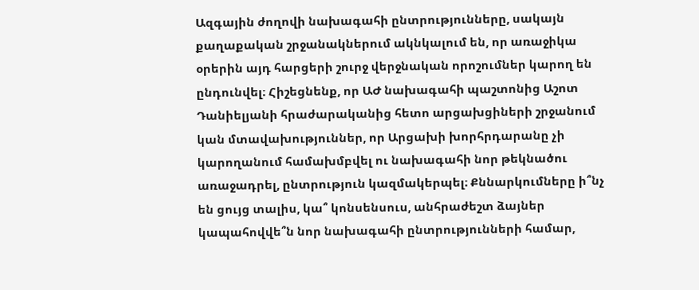Ազգային ժողովի նախագահի ընտրությունները, սակայն քաղաքական շրջանակներում ակնկալում են, որ առաջիկա օրերին այդ հարցերի շուրջ վերջնական որոշումներ կարող են ընդունվել։ Հիշեցնենք, որ ԱԺ նախագահի պաշտոնից Աշոտ Դանիելյանի հրաժարականից հետո արցախցիների շրջանում կան մտավախություններ, որ Արցախի խորհրդարանը չի կարողանում համախմբվել ու նախագահի նոր թեկնածու առաջադրել, ընտրություն կազմակերպել։ Քննարկումները ի՞նչ են ցույց տալիս, կա՞ կոնսենսուս, անհրաժեշտ ձայներ կապահովվե՞ն նոր նախագահի ընտրությունների համար,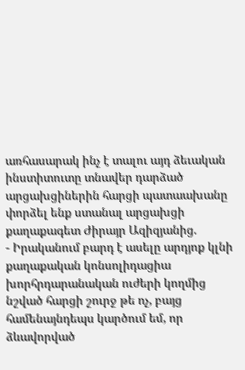առհասարակ ինչ է տալու այդ ձեւական ինստիտուտը տնավեր դարձած արցախցիներին հարցի պատաախանը փորձել ենք ստանալ արցախցի քաղաքագետ Ժիրայր Ազիզյանից.
- Իրականում բարդ է ասելը արդյոք կլնի քաղաքական կոնսոլիդացիա խորհրդարանական ուժերի կողմից նշված հարցի շուրջ թե ոչ, բայց համենայնդեպս կարծում եմ, որ ձևավորված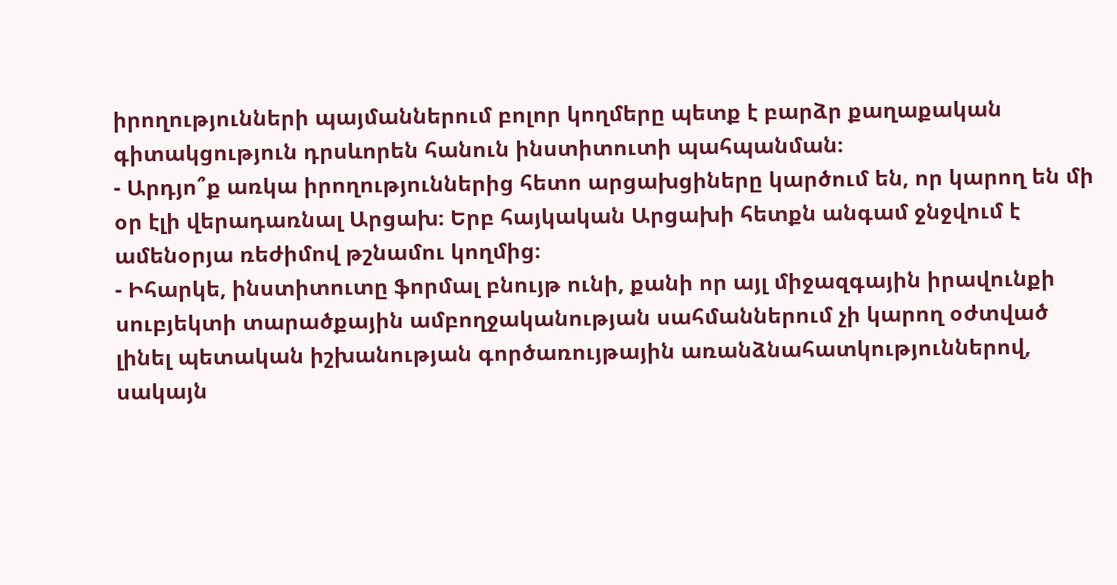իրողությունների պայմաններում բոլոր կողմերը պետք է բարձր քաղաքական գիտակցություն դրսևորեն հանուն ինստիտուտի պահպանման։
- Արդյո՞ք առկա իրողություններից հետո արցախցիները կարծում են, որ կարող են մի օր էլի վերադառնալ Արցախ։ Երբ հայկական Արցախի հետքն անգամ ջնջվում է ամենօրյա ռեժիմով թշնամու կողմից։
- Իհարկե, ինստիտուտը ֆորմալ բնույթ ունի, քանի որ այլ միջազգային իրավունքի սուբյեկտի տարածքային ամբողջականության սահմաններում չի կարող օժտված լինել պետական իշխանության գործառույթային առանձնահատկություններով, սակայն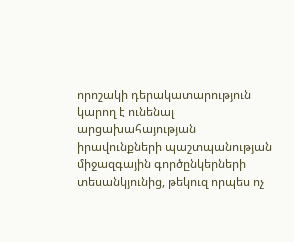որոշակի դերակատարություն կարող է ունենալ արցախահայության իրավունքների պաշտպանության միջազգային գործընկերների տեսանկյունից, թեկուզ որպես ոչ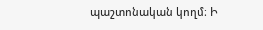պաշտոնական կողմ։ Ի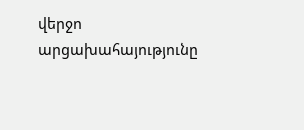վերջո արցախահայությունը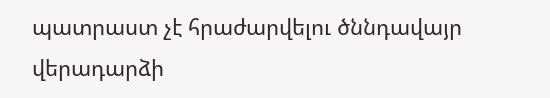պատրաստ չէ հրաժարվելու ծննդավայր վերադարձի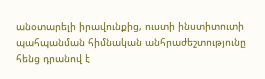անօտարելի իրավունքից, ուստի ինստիտուտի պահպանման հիմնական անհրաժեշտությունը հենց դրանով է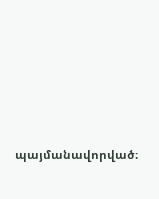պայմանավորված։